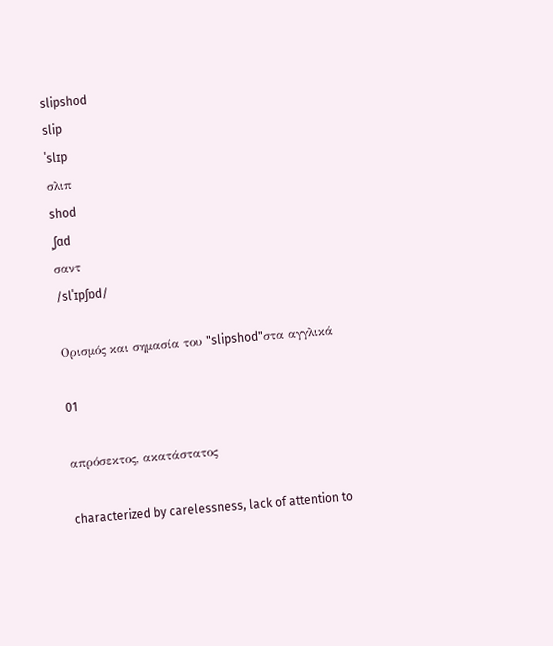slipshod
slip
ˈslɪp
σλιπ
shod
ˌʃɑd
σαντ
/slˈɪpʃɒd/

Ορισμός και σημασία του "slipshod"στα αγγλικά

01

απρόσεκτος, ακατάστατος

characterized by carelessness, lack of attention to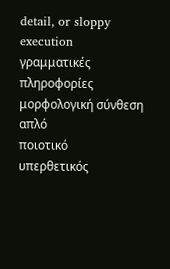detail, or sloppy execution
γραμματικές πληροφορίες
μορφολογική σύνθεση
απλό
ποιοτικό
υπερθετικός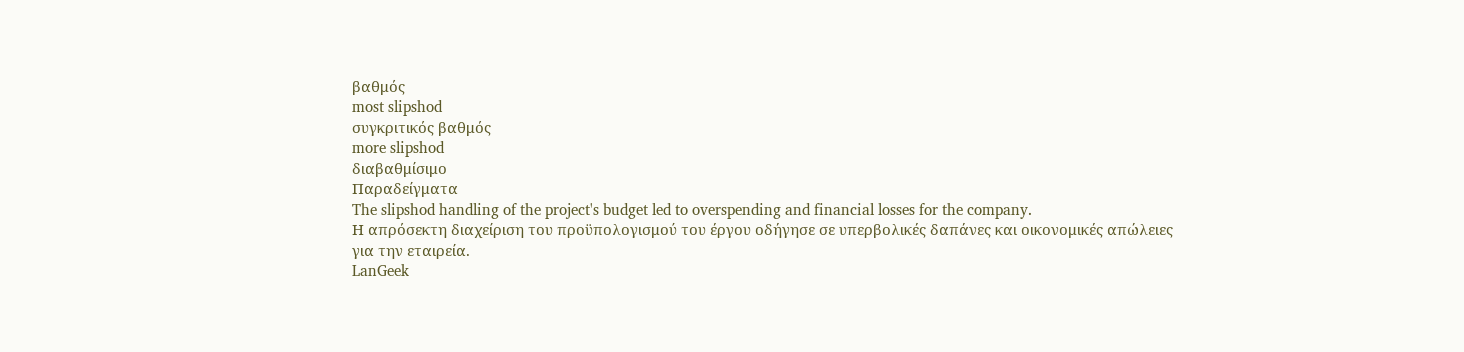βαθμός
most slipshod
συγκριτικός βαθμός
more slipshod
διαβαθμίσιμο
Παραδείγματα
The slipshod handling of the project's budget led to overspending and financial losses for the company.
Η απρόσεκτη διαχείριση του προϋπολογισμού του έργου οδήγησε σε υπερβολικές δαπάνες και οικονομικές απώλειες για την εταιρεία.
LanGeek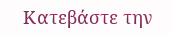Κατεβάστε την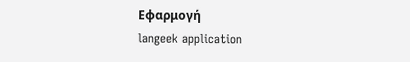Εφαρμογή
langeek application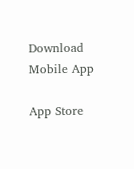Download Mobile App

App Store